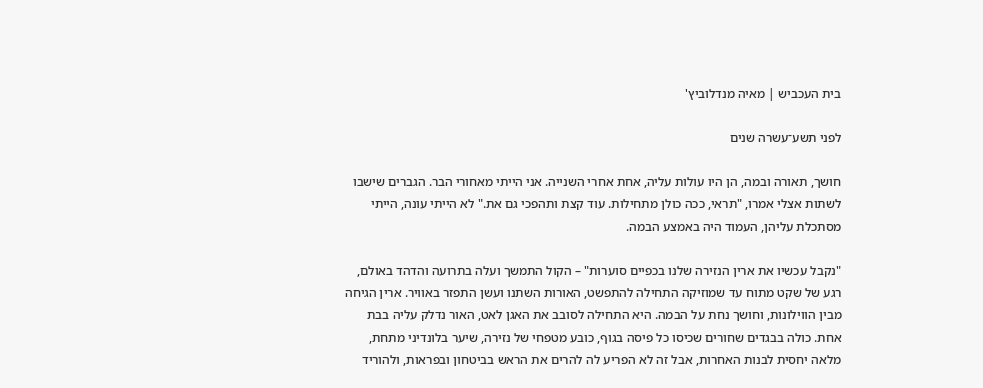בית העכביש | מאיה מנדלוביץ'

לפני תשע־עשרה שנים

חושך, תאורה ובמה, הן היו עולות עליה, אחת אחרי השנייה. אני הייתי מאחורי הבר. הגברים שישבו לשתות אצלי אמרו, "תראי, ככה כולן מתחילות. עוד קצת ותהפכי גם את." לא הייתי עונה, הייתי מסתכלת עליהן, העמוד היה באמצע הבמה.

"נקבל עכשיו את ארין הנזירה שלנו בכפיים סוערות" – הקול התמשך ועלה בתרועה והדהד באולם, רגע של שקט מתוח עד שמוזיקה התחילה להתפשט, האורות השתנו ועשן התפזר באוויר. ארין הגיחה מבין הווילונות, וחושך נחת על הבמה. היא התחילה לסובב את האגן לאט, האור נדלק עליה בבת אחת. כולה בבגדים שחורים שכיסו כל פיסה בגוף, כובע מטפחי של נזירה, שיער בלונדיני מתחת, מלאה יחסית לבנות האחרות, אבל זה לא הפריע לה להרים את הראש בביטחון ובפראות, ולהוריד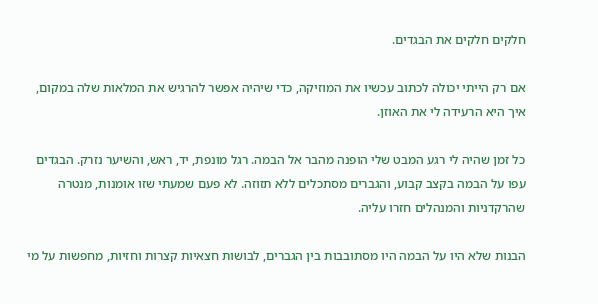חלקים חלקים את הבגדים.

אם רק הייתי יכולה לכתוב עכשיו את המוזיקה, כדי שיהיה אפשר להרגיש את המלאות שלה במקום, איך היא הרעידה לי את האוזן.

כל זמן שהיה לי רגע המבט שלי הופנה מהבר אל הבמה. רגל מונפת, יד, ראש, והשיער נזרק. הבגדים עפו על הבמה בקצב קבוע, והגברים מסתכלים ללא תזוזה. לא פעם שמעתי שזו אומנות, מנטרה שהרקדניות והמנהלים חזרו עליה.

הבנות שלא היו על הבמה היו מסתובבות בין הגברים, לבושות חצאיות קצרות וחזיות, מחפשות על מי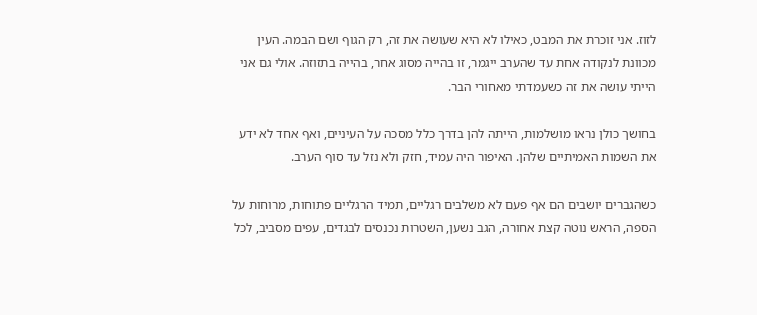לזוז. אני זוכרת את המבט, כאילו לא היא שעושה את זה, רק הגוף ושם הבמה. העין מכוונת לנקודה אחת עד שהערב ייגמר, זו בהייה מסוג אחר, בהייה בתזוזה. אולי גם אני הייתי עושה את זה כשעמדתי מאחורי הבר.

בחושך כולן נראו מושלמות, הייתה להן בדרך כלל מסכה על העיניים, ואף אחד לא ידע את השמות האמיתיים שלהן. האיפור היה עמיד, חזק ולא נזל עד סוף הערב.

כשהגברים יושבים הם אף פעם לא משלבים רגליים, תמיד הרגליים פתוחות, מרוחות על הספה, הראש נוטה קצת אחורה, הגב נשען, השטרות נכנסים לבגדים, עפים מסביב, לכל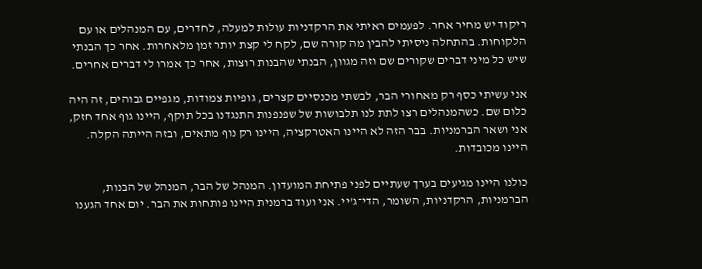ריקוד יש מחיר אחר. לפעמים ראיתי את הרקדניות עולות למעלה, לחדרים, עם המנהלים או עם הלקוחות. בהתחלה ניסיתי להבין מה קורה שם, לקח לי קצת יותר זמן מלאחרות. אחר כך הבנתי שיש כל מיני דברים שקורים שם וזה מגוון, הבנתי שהבנות רוצות, אחר כך אמרו לי דברים אחרים.

אני עשיתי כסף רק מאחורי הבר, לבשתי מכנסיים קצרים, גופיות צמודות, מגפיים גבוהים, זה היה כלום שם. כשהמנהלים רצו לתת לנו תלבושות של שפנפנות התנגדנו בכל תוקף, היינו גוף אחד חזק, אני ושאר הברמניות. בבר הזה לא היינו האטרקציה, היינו רק נוף מתאים, ובזה הייתה הקלה. היינו מכובדות.

כולנו היינו מגיעים בערך שעתיים לפני פתיחת המועדון. המנהל של הבר, המנהל של הבנות, הברמניות, הרקדניות, השומר, הדי־ג'יי. אני ועוד ברמנית היינו פותחות את הבר. יום אחד הגענו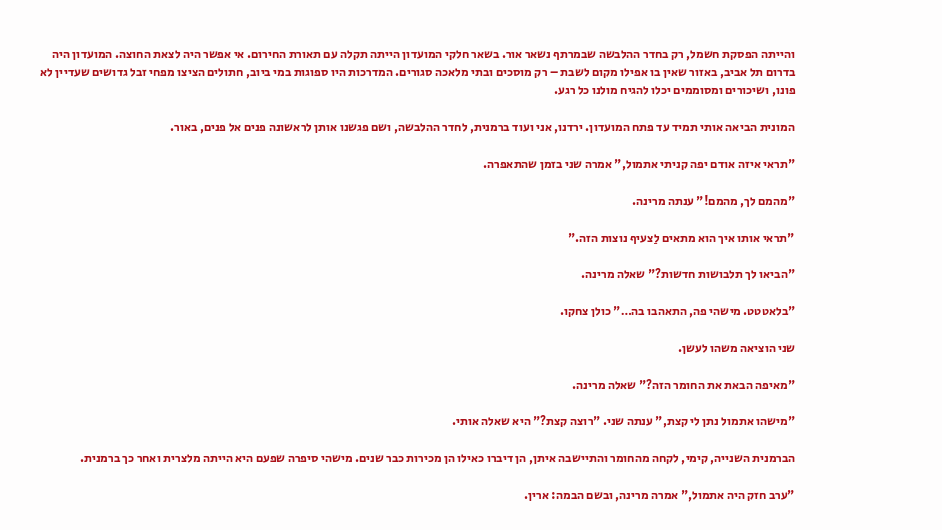והייתה הפסקת חשמל, רק בחדר ההלבשה שבמרתף נשאר אור. בשאר חלקי המועדון הייתה תקלה עם תאורת החירום. אי אפשר היה לצאת החוצה. המועדון היה בדרום תל אביב, באזור שאין בו אפילו מקום לשבת – רק מוסכים ובתי מלאכה סגורים. המדרכות היו ספוגות במי ביוב, חתולים הציצו מפחי זבל גדושים שעדיין לא פונו, ושיכורים ומסוממים יכלו להגיח מולנו כל רגע.

המונית הביאה אותי תמיד עד פתח המועדון. ירדנו, אני ועוד ברמנית, לחדר ההלבשה, ושם פגשנו אותן לראשונה פנים אל פנים, באור.

"תראי איזה אודם יפה קניתי אתמול," אמרה שני בזמן שהתאפרה.

"מהמם לך, מהמם!" ענתה מרינה.

"תראי אותו איך הוא מתאים לַצעיף נוצות הזה."

"הביאו לך תלבושות חדשות?" שאלה מרינה.

"בלאטטט. מישהי פה, התאהבו בה…" כולן צחקו.

שני הוציאה משהו לעשן.

"מאיפה הבאת את החומר הזה?" שאלה מרינה.

"מישהו אתמול נתן לי קצת," ענתה שני. "רוצה קצת?" היא שאלה אותי.

הברמנית השנייה, קימי, לקחה מהחומר והתיישבה איתן, הן דיברו כאילו הן מכירות כבר שנים. מישהי סיפרה שפעם היא הייתה מלצרית ואחר כך ברמנית.

"ערב חזק היה אתמול," אמרה מרינה, ובשם הבמה: ארין.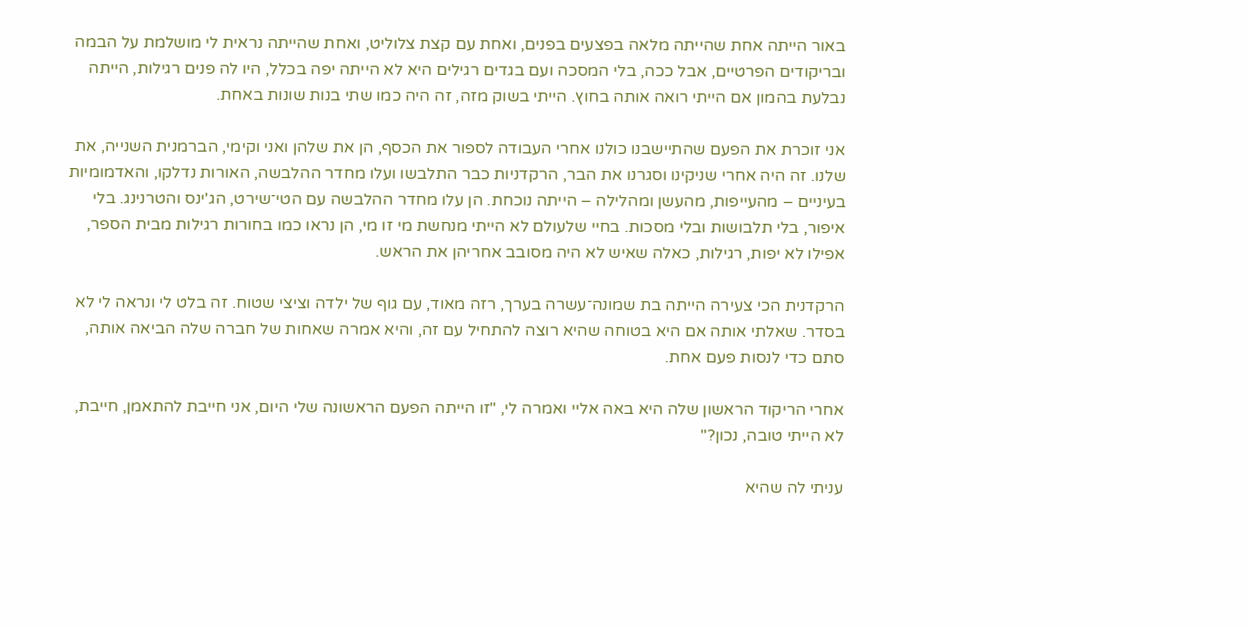באור הייתה אחת שהייתה מלאה בפצעים בפנים, ואחת עם קצת צלוליט, ואחת שהייתה נראית לי מושלמת על הבמה ובריקודים הפרטיים, אבל ככה, בלי המסכה ועם בגדים רגילים היא לא הייתה יפה בכלל, היו לה פנים רגילות, הייתה נבלעת בהמון אם הייתי רואה אותה בחוץ. הייתי בשוק מזה, זה היה כמו שתי בנות שונות באחת.

אני זוכרת את הפעם שהתיישבנו כולנו אחרי העבודה לספור את הכסף, הן את שלהן ואני וקימי, הברמנית השנייה, את שלנו. זה היה אחרי שניקינו וסגרנו את הבר, הרקדניות כבר התלבשו ועלו מחדר ההלבשה, האורות נדלקו, והאדמומיות בעיניים – מהעייפות, מהעשן ומהלילה – הייתה נוכחת. הן עלו מחדר ההלבשה עם הטי־שירט, הג'ינס והטרנינג. בלי איפור, בלי תלבושות ובלי מסכות. בחיי שלעולם לא הייתי מנחשת מי זו מי, הן נראו כמו בחורות רגילות מבית הספר, אפילו לא יפות, רגילות, כאלה שאיש לא היה מסובב אחריהן את הראש.

הרקדנית הכי צעירה הייתה בת שמונה־עשרה בערך, רזה מאוד, עם גוף של ילדה וציצי שטוח. זה בלט לי ונראה לי לא בסדר. שאלתי אותה אם היא בטוחה שהיא רוצה להתחיל עם זה, והיא אמרה שאחות של חברה שלה הביאה אותה, סתם כדי לנסות פעם אחת.

אחרי הריקוד הראשון שלה היא באה אליי ואמרה לי, "זו הייתה הפעם הראשונה שלי היום, אני חייבת להתאמן, חייבת, לא הייתי טובה, נכון?"

עניתי לה שהיא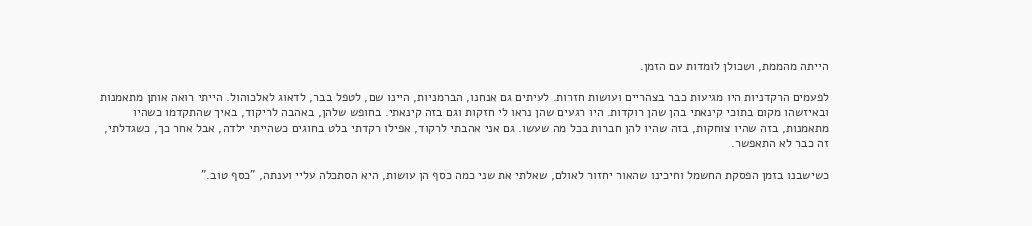הייתה מהממת, ושכולן לומדות עם הזמן.

לפעמים הרקדניות היו מגיעות כבר בצהריים ועושות חזרות. לעיתים גם אנחנו, הברמניות, היינו שם, לטפל בבר, לדאוג לאלכוהול. הייתי רואה אותן מתאמנות ובאיזשהו מקום בתוכי קינאתי בהן שהן רוקדות. היו רגעים שהן נראו לי חזקות וגם בזה קינאתי. בחופש שלהן, באהבה לריקוד, באיך שהתקדמו כשהיו מתאמנות, בזה שהיו צוחקות, בזה שהיו להן חברות בכל מה שעשו. גם אני אהבתי לרקוד, אפילו רקדתי בלט בחוגים כשהייתי ילדה, אבל אחר כך, כשגדלתי, זה כבר לא התאפשר.

כשישבנו בזמן הפסקת החשמל וחיכינו שהאור יחזור לאולם, שאלתי את שני כמה כסף הן עושות, היא הסתכלה עליי וענתה, "כסף טוב."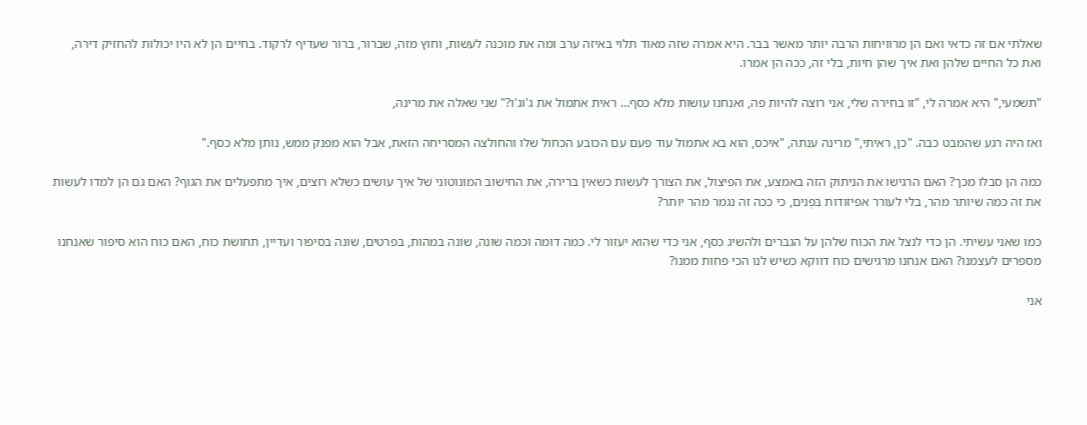שאלתי אם זה כדאי ואם הן מרוויחות הרבה יותר מאשר בבר. היא אמרה שזה מאוד תלוי באיזה ערב ומה את מוכנה לעשות, וחוץ מזה, שברור, ברור שעדיף לרקוד. בחיים הן לא היו יכולות להחזיק דירה, ואת כל החיים שלהן ואת איך שהן חיות, בלי זה, ככה הן אמרו.

"תשמעי," היא אמרה לי, "זו בחירה שלי, אני רוצה להיות פה, ואנחנו עושות מלא כסף… ראית אתמול את ג'וג'ו?" שני שאלה את מרינה,

ואז היה רגע שהמבט כבה. "כן, ראיתי," מרינה ענתה, "איכס, הוא בא אתמול עוד פעם עם הכובע הכחול שלו והחולצה המסריחה הזאת, אבל הוא מפנק ממש, נותן מלא כסף."

כמה הן סבלו מכך? האם הרגישו את הניתוק הזה באמצע, את הפיצול, את הצורך לעשות כשאין ברירה, את החישוב המונוטוני של איך עושים כשלא רוצים, איך מתפעלים את הגוף? האם גם הן למדו לעשות את זה כמה שיותר מהר, בלי לעורר אפיזודות בִּפְנים, כי ככה זה נגמר מהר יותר?

כמו שאני עשיתי. הן כדי לנצל את הכוח שלהן על הגברים ולהשיג כסף, אני כדי שהוא יעזור לי. כמה דומה וכמה שונה, שונה במהות, בפרטים, שונה בסיפור ועדיין, תחושת כוח, האם כוח הוא סיפור שאנחנו מספרים לעצמנו? האם אנחנו מרגישים כוח דווקא כשיש לנו הכי פחות ממנו?

אני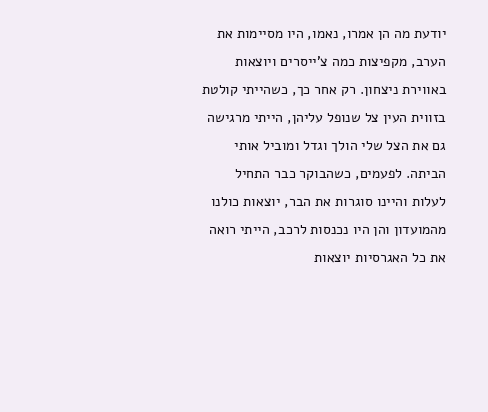יודעת מה הן אמרו, נאמו, היו מסיימות את הערב, מקפיצות כמה צ'ייסרים ויוצאות באווירת ניצחון. רק אחר כך, כשהייתי קולטת בזווית העין צל שנופל עליהן, הייתי מרגישה גם את הצל שלי הולך וגדל ומוביל אותי הביתה. לפעמים, כשהבוקר כבר התחיל לעלות והיינו סוגרות את הבר, יוצאות כולנו מהמועדון והן היו נכנסות לרכב, הייתי רואה את כל האגרסיות יוצאות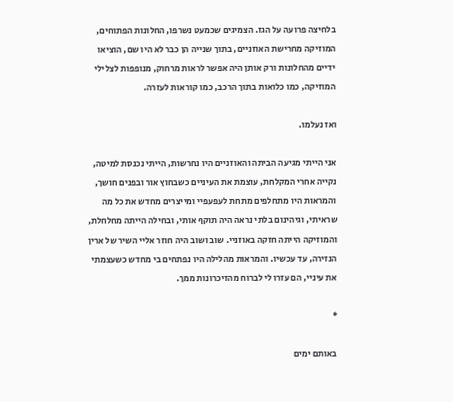בלחיצה פרועה על הגז. הצמיגים שכמעט נשרפו, החלונות הפתוחים, המוזיקה מחרישת האוזניים, בתוך שנייה הן כבר לא היו שם, הוציאו ידיים מהחלונות ורק אותן היה אפשר לראות מרחוק, מנופפות לצלילי המוזיקה, כמו כלואות בתוך הרכב, כמו קוראות לעזרה.

ואז נעלמו.

אני הייתי מגיעה הביתה והאוזניים היו נחרשות, הייתי נכנסת למיטה, נקייה אחרי המקלחת, עוצמת את העיניים כשבחוץ אור ובפנים חושך, והמראות היו מתחלפים מתחת לעפעפיי ומייצרים מחדש את כל מה שראיתי, וגיהינום בלתי נראה היה תוקף אותי, ובחילה הייתה מחלחלת, והמוזיקה הייתה חזקה באוזניי. שוב ושוב היה חוזר אליי השיר של ארין הנזירה, עד עכשיו. והמראות מהלילה היו נפתחים בי מחדש כשעצמתי את עיניי, הם עזרו לי לברוח מהזיכרונות ממך.

*

באותם ימים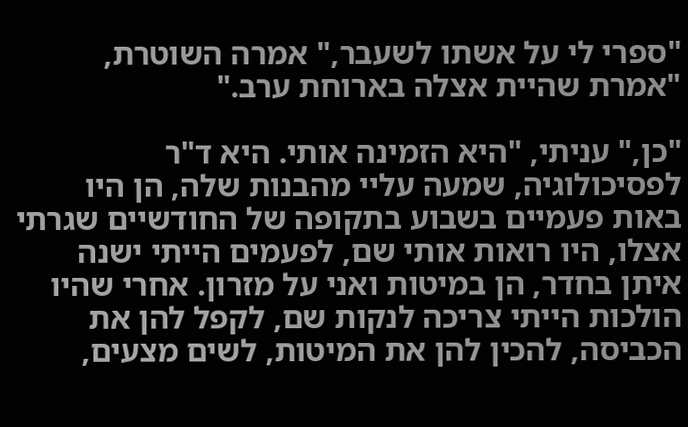"ספרי לי על אשתו לשעבר," אמרה השוטרת, "אמרת שהיית אצלה בארוחת ערב."

"כן," עניתי, "היא הזמינה אותי. היא ד"ר לפסיכולוגיה, שמעה עליי מהבנות שלה, הן היו באות פעמיים בשבוע בתקופה של החודשיים שגרתי אצלו, היו רואות אותי שם, לפעמים הייתי ישנה איתן בחדר, הן במיטות ואני על מזרון. אחרי שהיו הולכות הייתי צריכה לנקות שם, לקפל להן את הכביסה, להכין להן את המיטות, לשים מצעים,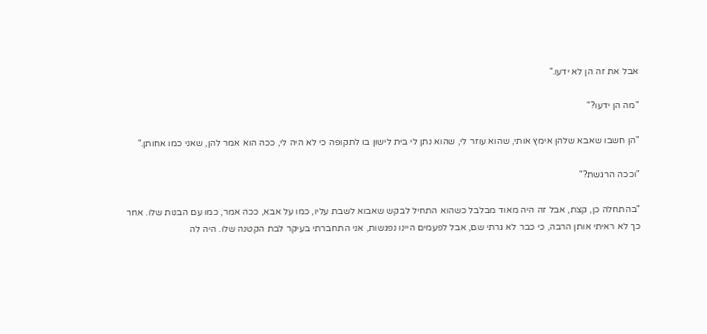אבל את זה הן לא ידעו."

"מה הן ידעו?"

"הן חשבו שאבא שלהן אימץ אותי, שהוא עוזר לי, שהוא נתן לי בית לישון בו לתקופה כי לא היה לי, ככה הוא אמר להן, שאני כמו אחותן."

"וככה הרגשת?"

"בהתחלה כן, קצת, אבל זה היה מאוד מבלבל כשהוא התחיל לבקש שאבוא לשבת עליו, כמו על אבא, ככה אמר, כמו עם הבנות שלו. אחר כך לא ראיתי אותן הרבה, כי כבר לא גרתי שם, אבל לפעמים היינו נפגשות, אני התחברתי בעיקר לבת הקטנה שלו. היה לה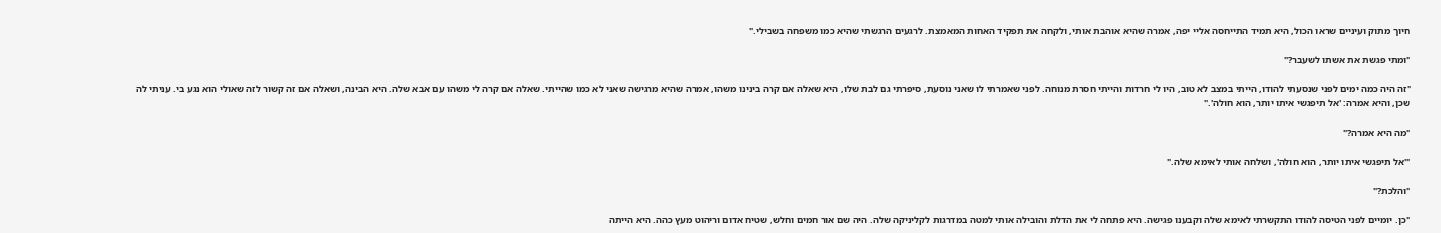חיוך מתוק ועיניים שראו הכול, היא תמיד התייחסה אליי יפה, אמרה שהיא אוהבת אותי, ולקחה את תפקיד האחות המאמצת. לרגעים הרגשתי שהיא כמו משפחה בשבילי."

"ומתי פגשת את אשתו לשעבר?"

"זה היה כמה ימים לפני שנסעתי להודו, הייתי במצב לא טוב, היו לי חרדות והייתי חסרת מנוחה. לפני שאמרתי לו שאני נוסעת, סיפרתי גם לבת שלו, היא שאלה אם קרה בינינו משהו, אמרה שהיא מרגישה שאני לא כמו שהייתי. שאלה אם קרה לי משהו עם אבא שלה. היא הבינה, ושאלה אם זה קשור לזה שאולי הוא נגע בי. עניתי לה שכן, והיא אמרה: 'אל תיפגשי איתו יותר, הוא חולה'."

"מה היא אמרה?"

"'אל תיפגשי איתו יותר, הוא חולה', ושלחה אותי לאימא שלה."

"והלכת?"

"כן. יומיים לפני הטיסה להודו התקשרתי לאימא שלה וקבענו פגישה. היא פתחה לי את הדלת והובילה אותי למטה במדרגות לקליניקה שלה. היה שם אור חמים וחלש, שטיח אדום וריהוט מעץ כהה. היא הייתה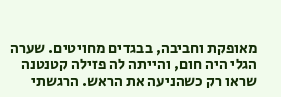מאופקת וחביבה, בבגדים מחויטים. שערה הגלי היה חום, והייתה לה פזילה קטנטנה שראו רק כשהניעה את הראש. הרגשתי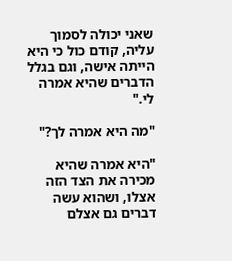שאני יכולה לסמוך עליה, קודם כול כי היא הייתה אישה, וגם בגלל הדברים שהיא אמרה לי."

"מה היא אמרה לך?"

"היא אמרה שהיא מכירה את הצד הזה אצלו, ושהוא עשה דברים גם אצלם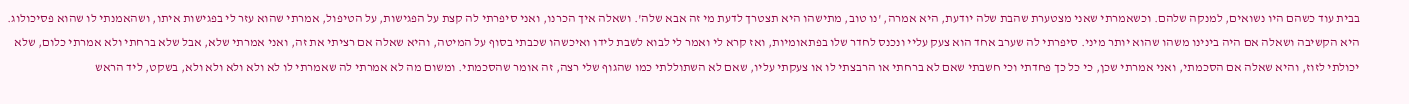בבית עוד כשהם היו נשואים, למנקה שלהם. וכשאמרתי שאני מצטערת שהבת שלה יודעת, היא אמרה, 'נו טוב, מתישהו היא תצטרך לדעת מי זה אבא שלה'. ושאלה איך הכרנו, ואני סיפרתי לה קצת על הפגישות, על הטיפול, אמרתי שהוא עזר לי בפגישות איתו, ושהאמנתי לו שהוא פסיכולוג. היא הקשיבה ושאלה אם היה בינינו משהו שהוא יותר מיני. סיפרתי לה שערב אחד הוא צעק עליי ונכנס לחדר שלו בפתאומיות, ואז קרא לי ואמר לי לבוא לשבת לידו ואיכשהו שכבתי בסוף על המיטה, והיא שאלה אם רציתי את זה, ואני אמרתי שלא, אבל שלא ברחתי ולא אמרתי כלום, שלא יכולתי לזוז, והיא שאלה אם הסכמתי, ואני אמרתי שכן, כי כל כך פחדתי וכי חשבתי שאם לא ברחתי או הרבצתי לו או צעקתי עליו, שאם לא השתוללתי כמו שהגוף שלי רצה, זה אומר שהסכמתי. ומשום מה לא אמרתי לה שאמרתי לו לא ולא ולא ולא ולא, בשקט, ליד הראש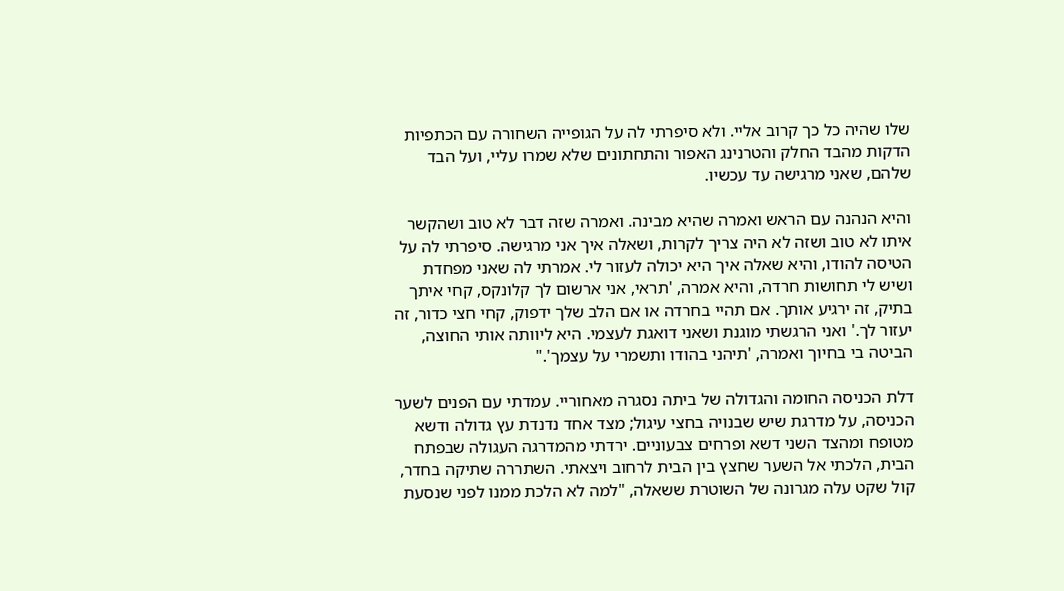שלו שהיה כל כך קרוב אליי. ולא סיפרתי לה על הגופייה השחורה עם הכתפיות הדקות מהבד החלק והטרנינג האפור והתחתונים שלא שמרו עליי, ועל הבד שלהם, שאני מרגישה עד עכשיו.

והיא הנהנה עם הראש ואמרה שהיא מבינה. ואמרה שזה דבר לא טוב ושהקשר איתו לא טוב ושזה לא היה צריך לקרות, ושאלה איך אני מרגישה. סיפרתי לה על הטיסה להודו, והיא שאלה איך היא יכולה לעזור לי. אמרתי לה שאני מפחדת ושיש לי תחושות חרדה, והיא אמרה, 'תראי, אני ארשום לך קלונקס, קחי איתך בתיק, זה ירגיע אותך. אם תהיי בחרדה או אם הלב שלך ידפוק, קחי חצי כדור, זה יעזור לך.' ואני הרגשתי מוגנת ושאני דואגת לעצמי. היא ליוותה אותי החוצה, הביטה בי בחיוך ואמרה, 'תיהני בהודו ותשמרי על עצמך'."

דלת הכניסה החומה והגדולה של ביתה נסגרה מאחוריי. עמדתי עם הפנים לשער הכניסה, על מדרגת שיש שבנויה בחצי עיגול; מצד אחד נדנדת עץ גדולה ודשא מטופח ומהצד השני דשא ופרחים צבעוניים. ירדתי מהמדרגה העגולה שבפתח הבית, הלכתי אל השער שחצץ בין הבית לרחוב ויצאתי. השתררה שתיקה בחדר, קול שקט עלה מגרונה של השוטרת ששאלה, "למה לא הלכת ממנו לפני שנסעת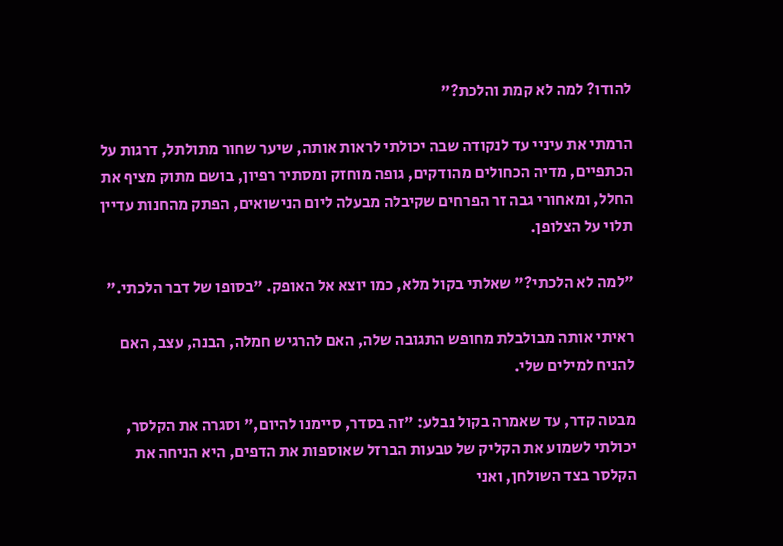להודו? למה לא קמת והלכת?"

הרמתי את עיניי עד לנקודה שבה יכולתי לראות אותה, שיער שחור מתולתל, דרגות על הכתפיים, מדיה הכחולים מהודקים, גופה מוחזק ומסתיר רפיון, בושם מתוק מציף את החלל, ומאחורי גבה זר הפרחים שקיבלה מבעלה ליום הנישואים, הפתק מהחנות עדיין תלוי על הצלופן.

"למה לא הלכתי?" שאלתי בקול מלא, כמו יוצא אל האופק. "בסופו של דבר הלכתי."

ראיתי אותה מבולבלת מחופש התגובה שלה, האם להרגיש חמלה, הבנה, עצב, האם להניח למילים שלי.

מבטה קדר, עד שאמרה בקול נבלע: "זה בסדר, סיימנו להיום," וסגרה את הקלסר, יכולתי לשמוע את הקליק של טבעות הברזל שאוספות את הדפים, היא הניחה את הקלסר בצד השולחן, ואני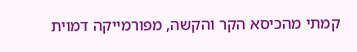קמתי מהכיסא הקר והקשה, מפורמייקה דמוית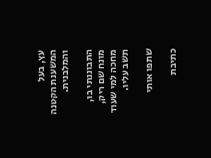עץ, בעל המשענת הקטנה והמלבנית.

התבוננתי בו, מונח שם ריק, מחכה למי שעוד תשב עליו.

שתפו אותי

כתיבת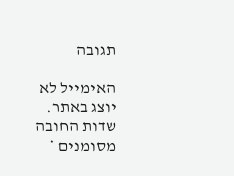תגובה

האימייל לא יוצג באתר. שדות החובה מסומנים *